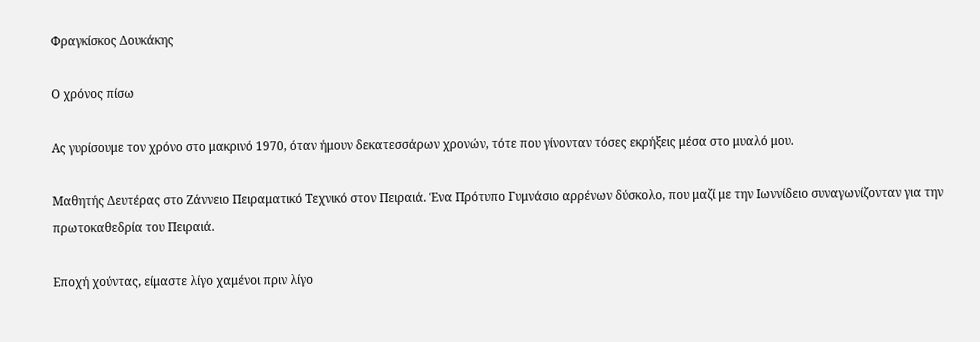Φραγκίσκος Δουκάκης

Ο χρόνος πίσω

Ας γυρίσουμε τον χρόνο στο μακρινό 1970, όταν ήμουν δεκατεσσάρων χρονών, τότε που γίνονταν τόσες εκρήξεις μέσα στο μυαλό μου.

Μαθητής Δευτέρας στο Ζάννειο Πειραματικό Τεχνικό στον Πειραιά. Ένα Πρότυπο Γυμνάσιο αρρένων δύσκολο, που μαζί με την Ιωννίδειο συναγωνίζονταν για την πρωτοκαθεδρία του Πειραιά.

Εποχή χούντας, είμαστε λίγο χαμένοι πριν λίγο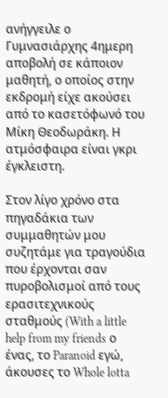ανήγγειλε ο Γυμνασιάρχης 4ημερη αποβολή σε κάποιον μαθητή, ο οποίος στην εκδρομή είχε ακούσει από το κασετόφωνό του Μίκη Θεοδωράκη. Η ατμόσφαιρα είναι γκρι έγκλειστη.

Στον λίγο χρόνο στα πηγαδάκια των συμμαθητών μου συζητάμε για τραγούδια που έρχονται σαν πυροβολισμοί από τους ερασιτεχνικούς σταθμούς (With a little help from my friends ο ένας, το Paranoid εγώ, άκουσες το Whole lotta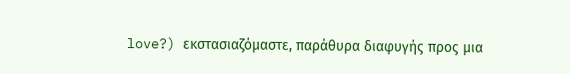love?) εκστασιαζόμαστε, παράθυρα διαφυγής προς μια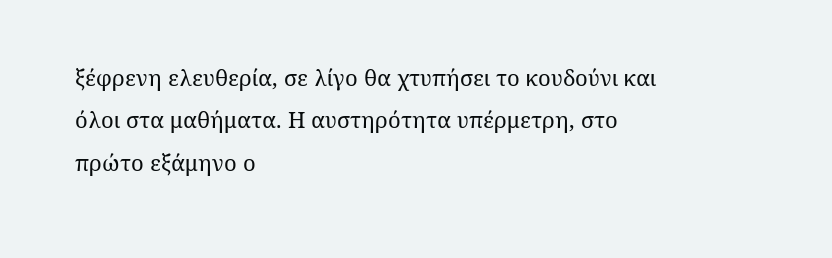ξέφρενη ελευθερία, σε λίγο θα χτυπήσει το κουδούνι και όλοι στα μαθήματα. Η αυστηρότητα υπέρμετρη, στο πρώτο εξάμηνο ο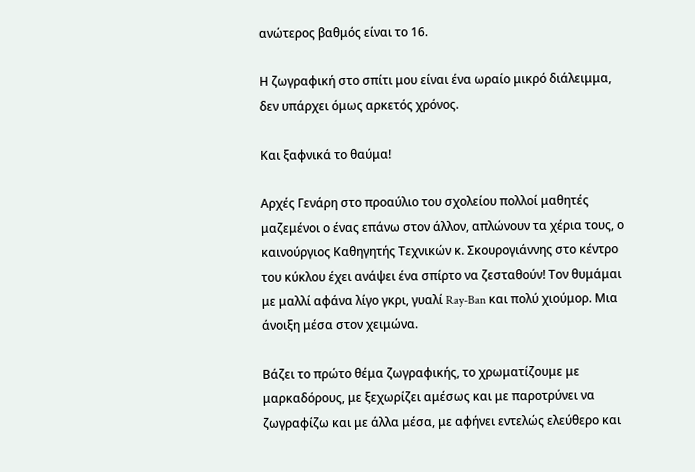ανώτερος βαθμός είναι το 16.

Η ζωγραφική στο σπίτι μου είναι ένα ωραίο μικρό διάλειμμα, δεν υπάρχει όμως αρκετός χρόνος.

Και ξαφνικά το θαύμα!

Αρχές Γενάρη στο προαύλιο του σχολείου πολλοί μαθητές μαζεμένοι ο ένας επάνω στον άλλον, απλώνουν τα χέρια τους, ο καινούργιος Καθηγητής Τεχνικών κ. Σκουρογιάννης στο κέντρο του κύκλου έχει ανάψει ένα σπίρτο να ζεσταθούν! Τον θυμάμαι με μαλλί αφάνα λίγο γκρι, γυαλί Ray-Ban και πολύ χιούμορ. Μια άνοιξη μέσα στον χειμώνα.

Βάζει το πρώτο θέμα ζωγραφικής, το χρωματίζουμε με μαρκαδόρους, με ξεχωρίζει αμέσως και με παροτρύνει να ζωγραφίζω και με άλλα μέσα, με αφήνει εντελώς ελεύθερο και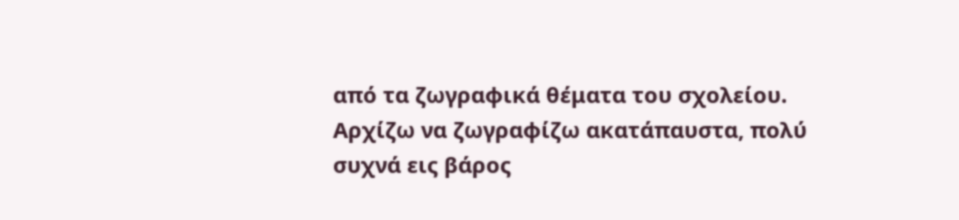από τα ζωγραφικά θέματα του σχολείου. Αρχίζω να ζωγραφίζω ακατάπαυστα, πολύ συχνά εις βάρος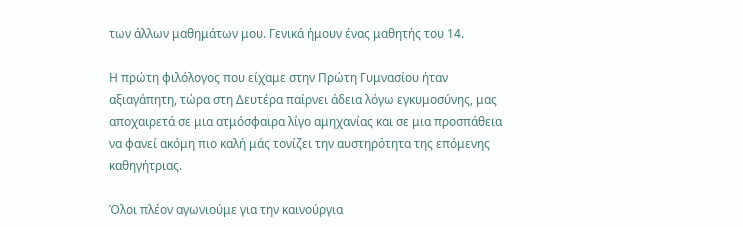των άλλων μαθημάτων μου. Γενικά ήμουν ένας μαθητής του 14.

Η πρώτη φιλόλογος που είχαμε στην Πρώτη Γυμνασίου ήταν αξιαγάπητη, τώρα στη Δευτέρα παίρνει άδεια λόγω εγκυμοσύνης, μας αποχαιρετά σε μια ατμόσφαιρα λίγο αμηχανίας και σε μια προσπάθεια να φανεί ακόμη πιο καλή μάς τονίζει την αυστηρότητα της επόμενης καθηγήτριας.

Όλοι πλέον αγωνιούμε για την καινούργια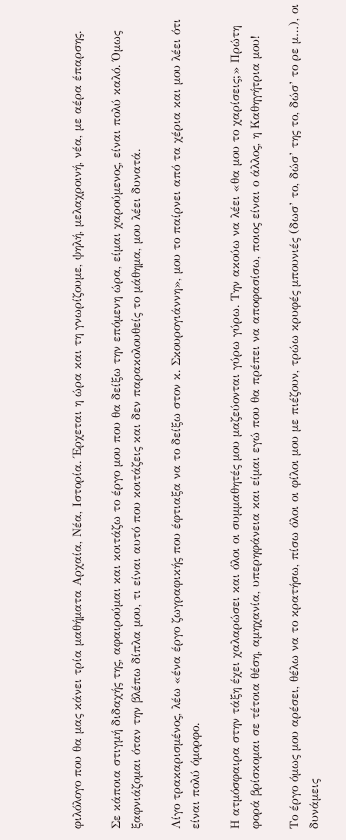φιλόλογο που θα μας κάνει τρία μαθήματα Αρχαία, Νέα, Ιστορία. Έρχεται η ώρα και τη γνωρίζουμε, ψηλή, μελαχροινή, νέα, με αέρα έπαρσης.

Σε κάποια στιγμή διδαχής της, αφαιρούμαι και κοιτάζω το έργο μου που θα δείξω την επόμενη ώρα, είμαι χαρούμενος, είναι πολύ καλό. Όμως ξαφνιάζομαι όταν την βλέπω δίπλα μου, τι είναι αυτό που κοιτάζεις και δεν παρακολουθείς το μάθημα, μου λέει δυνατά.

Λίγο τρακαρισμένος, λέω «ένα έργο ζωγραφικής που έφτιαξα να το δείξω στον κ. Σκουρογιάννη», μου το παίρνει από τα χέρια και μου λέει ότι είναι πολύ όμορφο.

Η ατμόσφαιρα στην τάξη έχει χαλαρώσει και όλοι οι συμμαθητές μου μαζεύονται γύρω γύρω. Την ακούω να λέει «θα μου το χαρίσεις;» Πρώτη φορά βρίσκομαι σε τέτοια θέση, αμηχανία, υπερηφάνεια και είμαι εγώ που θα πρέπει να αποφασίσω, ποιος είναι ο άλλος, η Καθηγήτρια μου!

Το έργο όμως μου αρέσει, θέλω να το κρατήσω, πίσω όλοι οι φίλοι μου με πιέζουν, τρώω κρυφές μπουνιές (δωσ’ το, δώσ’ της το, δώσ’ το ρε μ…), οι δυνάμεις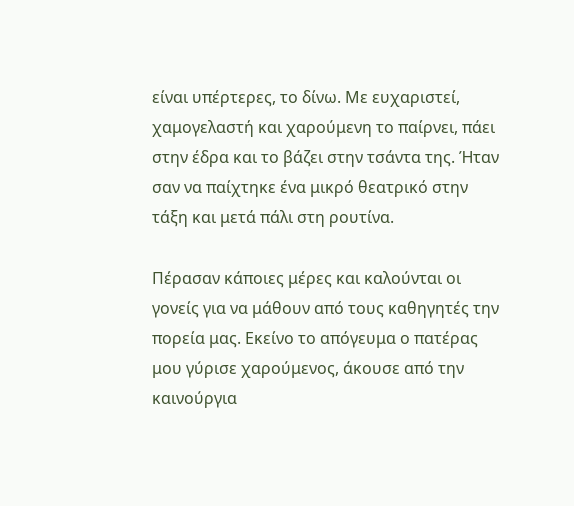είναι υπέρτερες, το δίνω. Με ευχαριστεί, χαμογελαστή και χαρούμενη το παίρνει, πάει στην έδρα και το βάζει στην τσάντα της. Ήταν σαν να παίχτηκε ένα μικρό θεατρικό στην τάξη και μετά πάλι στη ρουτίνα.

Πέρασαν κάποιες μέρες και καλούνται οι γονείς για να μάθουν από τους καθηγητές την πορεία μας. Εκείνο το απόγευμα ο πατέρας μου γύρισε χαρούμενος, άκουσε από την καινούργια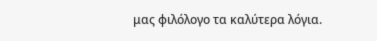μας φιλόλογο τα καλύτερα λόγια.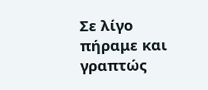Σε λίγο πήραμε και γραπτώς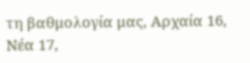τη βαθμολογία μας, Αρχαία 16, Νέα 17,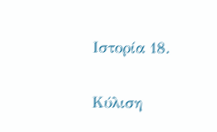Ιστορία 18.

Κύλιση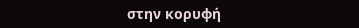στην κορυφή